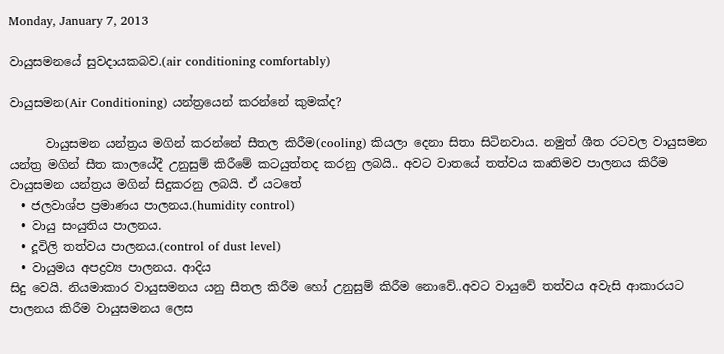Monday, January 7, 2013

වායුසමනයේ සුවදායකබව.(air conditioning comfortably)

වායුසමන(Air Conditioning) යන්ත්‍රයෙන් කරන්නේ කුමක්ද?

      වායුසමන යන්ත්‍රය මගින් කරන්නේ සීතල කිරීම(cooling) කියලා දෙනා සිතා සිටිනවාය. නමුත් ශීත රටවල වායුසමන යන්ත්‍ර මගින් සීත කාලයේදී උනුසුම් කිරීමේ කටයුත්තද කරනු ලබයි.. අවට වාතයේ තත්වය කෘතිමව පාලනය කිරීම වායුසමන යන්ත්‍රය මගින් සිදුකරනු ලබයි. ඒ යටතේ
  • ජලවාශ්ප ප්‍රමාණය පාලනය.(humidity control)
  • වායු සංයුතිය පාලනය.
  • දූවිලි තත්වය පාලනය.(control of dust level)
  • වායුමය අපද්‍රව්‍ය පාලනය. ආදිය
සිදු වෙයි. නියමාකාර වායුසමනය යනු සීතල කිරීම හෝ උනුසුම් කිරීම නොවේ..අවට වායුවේ තත්වය අවැසි ආකාරයට පාලනය කිරීම වායුසමනය ලෙස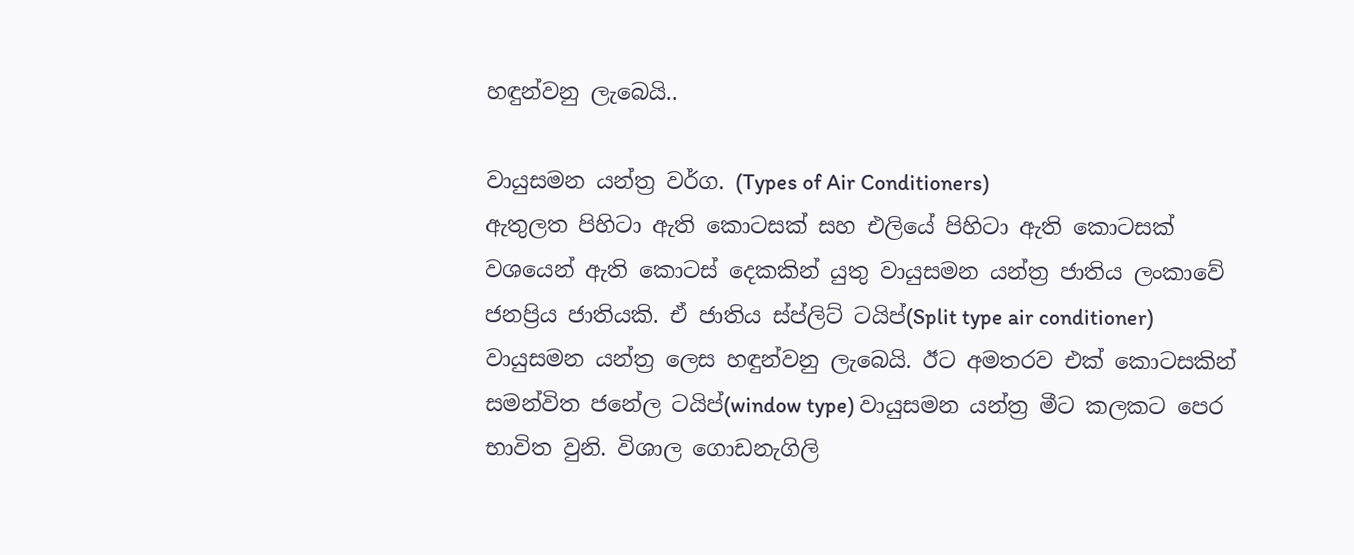හඳුන්වනු ලැබෙයි..

වායුසමන යන්ත්‍ර වර්ග. (Types of Air Conditioners)
ඇතුලත පිහිටා ඇති කොටසක් සහ එලියේ පිහිටා ඇති කොටසක් වශයෙන් ඇති කොටස් දෙකකින් යුතු වායුසමන යන්ත්‍ර ජාතිය ලංකාවේ ජනප්‍රිය ජාතියකි. ඒ ජාතිය ස්ප්ලිට් ටයිප්(Split type air conditioner) වායුසමන යන්ත්‍ර ලෙස හඳුන්වනු ලැබෙයි. ඊට අමතරව එක් කොටසකින් සමන්විත ජනේල ටයිප්(window type) වායුසමන යන්ත්‍ර මීට කලකට පෙර භාවිත වුනි. විශාල ගොඩනැගිලි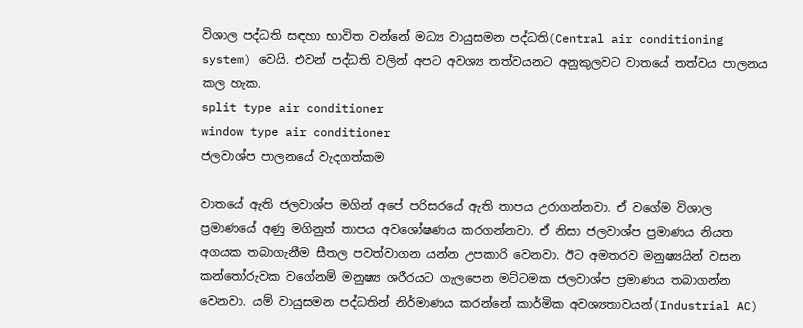විශාල පද්ධති සඳහා භාවිත වන්නේ මධ්‍ය වායුසමන පද්ධති(Central air conditioning system) වෙයි. එවන් පද්ධති වලින් අපට අවශ්‍ය තත්වයනට අනුකුලවට වාතයේ තත්වය පාලනය කල හැක.
split type air conditioner
window type air conditioner
ජලවාශ්ප පාලනයේ වැදගත්කම

වාතයේ ඇති ජලවාශ්ප මගින් අපේ පරිසරයේ ඇති තාපය උරාගන්නවා. ඒ වගේම විශාල ප්‍රමාණයේ අණු මගිනුත් තාපය අවශෝෂණය කරගන්නවා. ඒ නිසා ජලවාශ්ප ප්‍රමාණය නියත අගයක තබාගැනීම සීතල පවත්වාගන යන්න උපකාරි වෙනවා. ඊට අමතරව මනුෂ්‍යයින් වසන කන්තෝරුවක වගේනම් මනුෂ්‍ය ශරීරයට ගැලපෙන මට්ටමක ජලවාශ්ප ප්‍රමාණය තබාගන්න වෙනවා. යම් වායුසමන පද්ධතින් නිර්මාණය කරන්නේ කාර්මික අවශ්‍යතාවයන්(Industrial AC)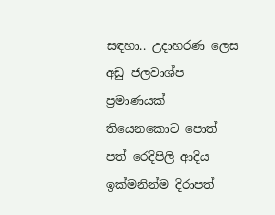සඳහා.. උදාහරණ ලෙස අඩු ජලවාශ්ප ප්‍රමාණයක් තියෙනකොට පොත් පත් රෙදිපිලි ආදිය ඉක්මනින්ම දිරාපත්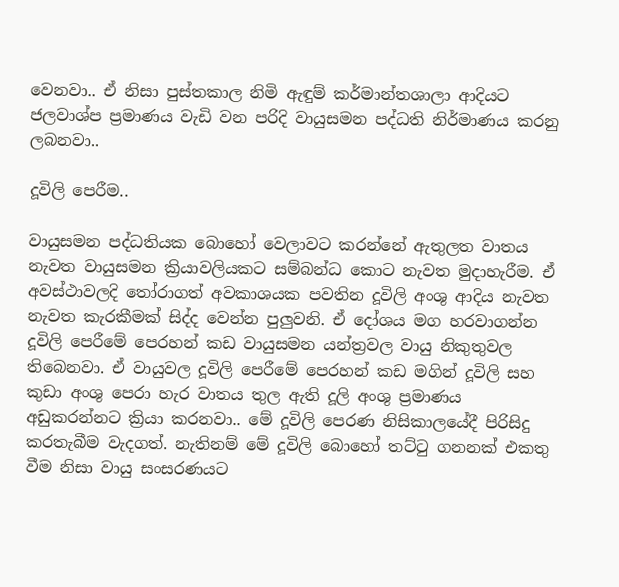වෙනවා.. ඒ නිසා පුස්තකාල නිමි ඇඳුම් කර්මාන්තශාලා ආදියට ජලවාශ්ප ප්‍රමාණය වැඩි වන පරිදි වායුසමන පද්ධති නිර්මාණය කරනු ලබනවා..

දූවිලි පෙරීම..

වායුසමන පද්ධතියක බොහෝ වෙලාවට කරන්නේ ඇතුලත වාතය නැවත වායුසමන ක්‍රියාවලියකට සම්බන්ධ කොට නැවත මුදාහැරීම. ඒ අවස්ථාවලදි තෝරාගත් අවකාශයක පවතින දූවිලි අංශු ආදිය නැවත නැවත කැරකීමක් සිද්ද වෙන්න පුලුවනි. ඒ දෝශය මග හරවාගන්න දූවිලි පෙරීමේ පෙරහන් කඩ වායුසමන යන්ත්‍රවල වායු නිකුතුවල තිබෙනවා. ඒ වායුවල දූවිලි පෙරීමේ පෙරහන් කඩ මගින් දූවිලි සහ කුඩා අංශු පෙරා හැර වාතය තුල ඇති දූලි අංශු ප්‍රමාණය අඩුකරන්නට ක්‍රියා කරනවා.. මේ දූවිලි පෙරණ නිසිකාලයේදී පිරිසිදු කරතැබීම වැදගත්. නැතිනම් මේ දූවිලි බොහෝ තට්ටු ගනනක් එකතු වීම නිසා වායු සංසරණයට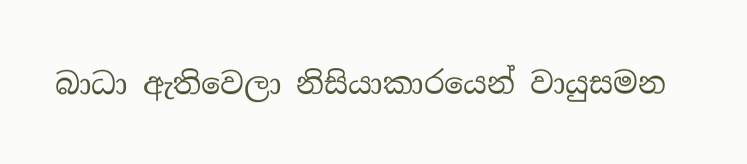බාධා ඇතිවෙලා නිසියාකාරයෙන් වායුසමන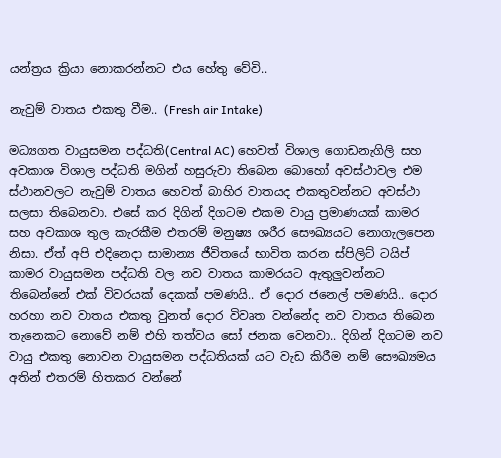යන්ත්‍රය ක්‍රියා නොකරන්නට එය හේතු වේවි..

නැවුම් වාතය එකතු වීම.. (Fresh air Intake)

මධ්‍යගත වායුසමන පද්ධති(Central AC) හෙවත් විශාල ගොඩනැගිලි සහ අවකාශ විශාල පද්ධති මගින් හසුරුවා තිබෙන බොහෝ අවස්ථාවල එම ස්ථානවලට නැවුම් වාතය හෙවත් බාහිර වාතයද එකතුවන්නට අවස්ථා සලසා තිබෙනවා. එසේ කර දිගින් දිගටම එකම වායු ප්‍රමාණයක් කාමර සහ අවකාශ තුල කැරකීම එතරම් මනුෂ්‍ය ශරීර සෞඛ්‍යයට නොගැලපෙන නිසා. ඒත් අපි එදිනෙදා සාමාන්‍ය ජීවිතයේ භාවිත කරන ස්පිලිට් ටයිප් කාමර වායුසමන පද්ධති වල නව වාතය කාමරයට ඇතුලුවන්නට තිබෙන්නේ එක් විවරයක් දෙකක් පමණයි.. ඒ දොර ජනෙල් පමණයි.. දොර හරහා නව වාතය එකතු වුනත් දොර විවෘත වන්නේද නව වාතය තිබෙන තැනෙකට නොවේ නම් එහි තත්වය සෝ ජනක වෙනවා.. දිගින් දිගටම නව වායු එකතු නොවන වායුසමන පද්ධතියක් යට වැඩ කිරීම නම් සෞඛ්‍යමය අතින් එතරම් හිතකර වන්නේ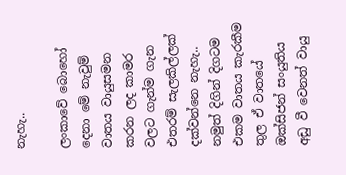නැහැ..

ලංකාවේ බොහෝ දෙනා මේ නැවුම් වාතය වායුසමන කරන ලද කාමර වලට ගැන්ම ගැන එතරම් සැලකිල්ලක් දක්වන්නෙ නැහැ.. නමුත් දිගින් දිගටම එකම වාතය කැරකීම තුල ඒ වාතයේ ඔක්සිජන් සංයුතිය අඩු වී වෙනත් වායු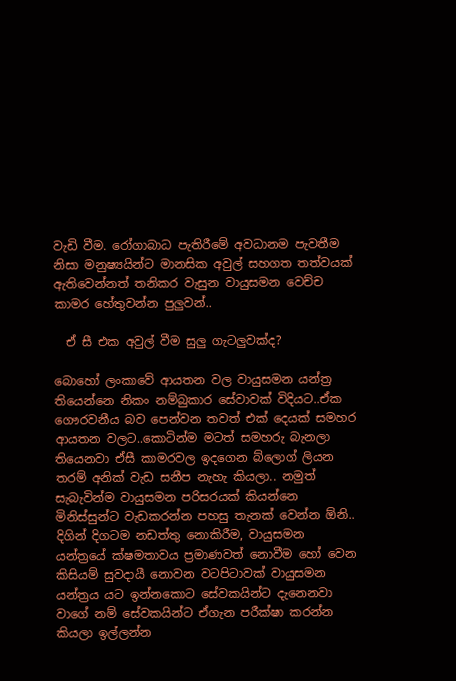වැඩි වීම. රෝගාබාධ පැතිරීමේ අවධානම පැවතීම නිසා මනුෂ්‍යයින්ට මානසික අවුල් සහගත තත්වයක් ඇතිවෙන්නත් තනිකර වැසුන වායුසමන වෙච්ච කාමර හේතුවන්න පුලුවන්..

  ඒ සී එක අවුල් වීම සුලු ගැටලුවක්ද?

බොහෝ ලංකාවේ ආයතන වල වායුසමන යන්ත්‍ර තියෙන්නෙ නිකං නම්බුකාර සේවාවක් විදියට..ඒක ගෞරවනීය බව පෙන්වන තවත් එක් දෙයක් සමහර ආයතන වලට..කොටින්ම මටත් සමහරු බැනලා තියෙනවා ඒසී කාමරවල ඉදගෙන බ්ලොග් ලියන තරම් අනික් වැඩ සනීප නැහැ කියලා.. නමුත් සැබැවින්ම වායුසමන පරිසරයක් කියන්නෙ මිනිස්සුන්ට වැඩකරන්න පහසු තැනක් වෙන්න ඕනි.. දිගින් දිගටම නඩත්තු නොකිරීම, වායුසමන යන්ත්‍රයේ ක්ෂමතාවය ප්‍රමාණවත් නොවීම හෝ වෙන කිසියම් සුවදායී නොවන වටපිටාවක් වායුසමන යන්ත්‍රය යට ඉන්නකොට සේවකයින්ට දැනෙනවා වාගේ නම් සේවකයින්ට ඒගැන පරීක්ෂා කරන්න කියලා ඉල්ලන්න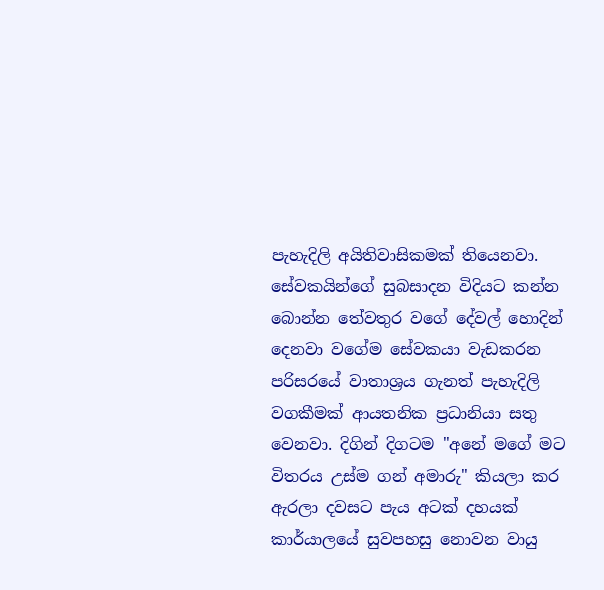පැහැදිලි අයිතිවාසිකමක් තියෙනවා. සේවකයින්ගේ සුබසාදන විදියට කන්න බොන්න තේවතුර වගේ දේවල් හොදින් දෙනවා වගේම සේවකයා වැඩකරන පරිසරයේ වාතාශ්‍රය ගැනත් පැහැදිලි වගකීමක් ආයතනික ප්‍රධානියා සතු වෙනවා. දිගින් දිගටම "අනේ මගේ මට විතරය උස්ම ගන් අමාරු" කියලා කර ඇරලා දවසට පැය අටක් දහයක් කාර්යාලයේ සුවපහසු නොවන වායු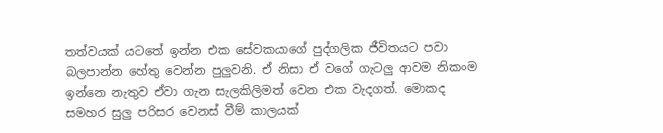තත්වයක් යටතේ ඉන්න එක සේවකයාගේ පුද්ගලික ජීවිතයට පවා බලපාන්න හේතු වෙන්න පුලුවනි. ඒ නිසා ඒ වගේ ගැටලු ආවම නිකංම ඉන්නෙ නැතුව ඒවා ගැන සැලකිලිමත් වෙන එක වැදගත්. මොකද සමහර සුලු පරිසර වෙනස් වීම් කාලයක්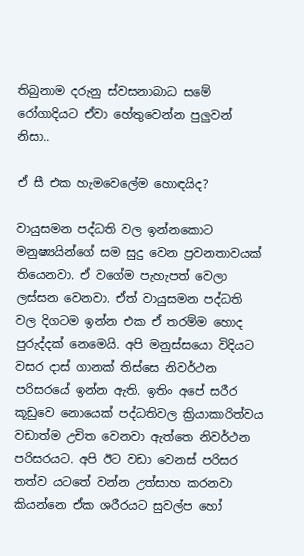තිබුනාම දරුනු ස්වසනාබාධ සමේ රෝගාදියට ඒවා හේතුවෙන්න පුලුවන් නිසා..

ඒ සී එක හැමවෙලේම හොඳයිද?

වායුසමන පද්ධති වල ඉන්නකොට මනුෂ්‍යයින්ගේ සම සුදු වෙන ප්‍රවනතාවයක් තියෙනවා. ඒ වගේම පැහැපත් වෙලා ලස්සන වෙනවා. ඒත් වායුසමන පද්ධති වල දිගටම ඉන්න එක ඒ තරම්ම හොද පුරුද්දක් නෙමෙයි. අපි මනුස්සයො විදියට වසර දාස් ගානක් තිස්සෙ නිවර්ථන පරිසරයේ ඉන්න ඇති. ඉතිං අපේ සරීර කූඩුවෙ නොයෙක් පද්ධතිවල ක්‍රියාකාරිත්වය වඩාත්ම උචිත වෙනවා ඇත්තෙ නිවර්ථන පරිසරයට. අපි ඊට වඩා වෙනස් පරිසර තත්ව යටතේ වන්න උත්සාහ කරනවා කියන්නෙ ඒක ශරීරයට සුවල්ප හෝ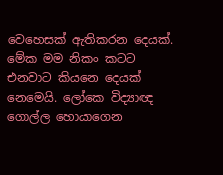වෙහෙසක් ඇතිකරන දෙයක්. මේක මම නිකං කටට එනවාට කියනෙ දෙයක් නෙමෙයි. ලෝකෙ විද්‍යාඥ ගොල්ල හොයාගෙන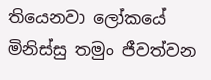තියෙනවා ලෝකයේ මිනිස්සු තමුං ජීවත්වන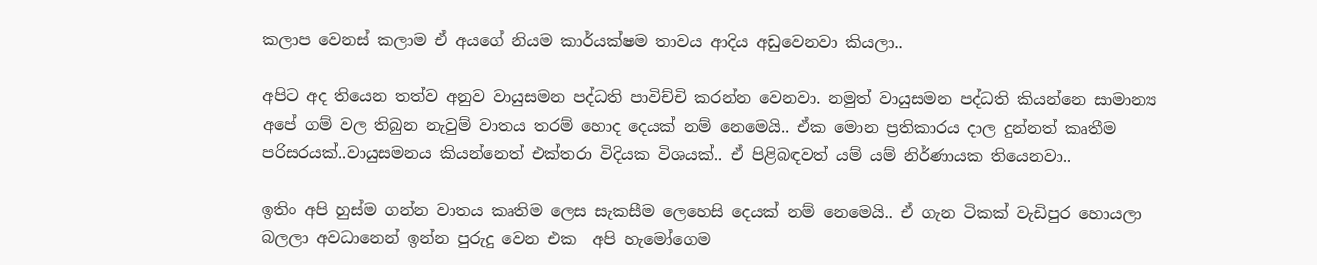කලාප වෙනස් කලාම ඒ අයගේ නියම කාර්යක්ෂම තාවය ආදිය අඩුවෙනවා කියලා..

අපිට අද තියෙන තත්ව අනුව වායුසමන පද්ධති පාවිච්චි කරන්න වෙනවා. නමුත් වායුසමන පද්ධති කියන්නෙ සාමාන්‍ය අපේ ගම් වල තිබුන නැවුම් වාතය තරම් හොද දෙයක් නම් නෙමෙයි.. ඒක මොන ප්‍රතිකාරය දාල දුන්නත් කෘතීම පරිසරයක්..වායුසමනය කියන්නෙත් එක්තරා විදියක විශයක්.. ඒ පිළිබඳවත් යම් යම් නිර්ණායක තියෙනවා..

ඉතිං අපි හුස්ම ගන්න වාතය කෘතිම ලෙස සැකසීම ලෙහෙසි දෙයක් නම් නෙමෙයි.. ඒ ගැන ටිකක් වැඩිපුර හොයලා බලලා අවධානෙන් ඉන්න පුරුදු වෙන එක  අපි හැමෝගෙම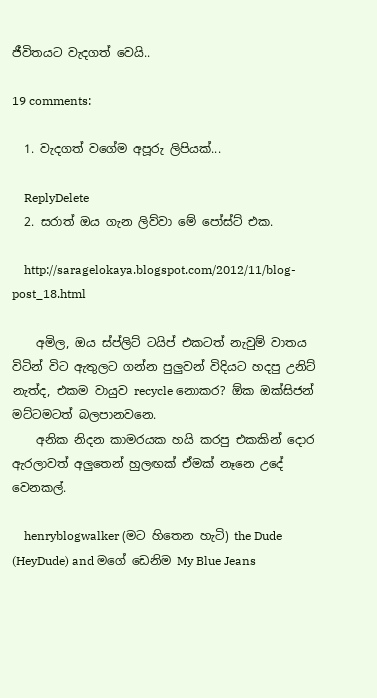ජීවිතයට වැදගත් වෙයි..

19 comments:

  1. වැදගත් වගේම අපූරු ලිපියක්...

    ReplyDelete
  2. සරාත් ඔය ගැන ලිව්වා මේ පෝස්ට් එක.

    http://saragelokaya.blogspot.com/2012/11/blog-post_18.html

    අමිල, ඔය ස්ප්ලිට් ටයිප් එකටත් නැවුම් වාතය විටින් විට ඇතුලට ගන්න පුලුවන් විදියට හදපු උනිට් නැත්ද, එකම වායුව recycle නොකර? ඕක ඔක්සිජන් මට්ටමටත් බලපානවනෙ.
    අනික නිදන කාමරයක හයි කරපු එකකින් දොර ඇරලාවත් අලුතෙන් හුලඟක් ඒමක් නෑනෙ උදේ වෙනකල්.

    henryblogwalker (මට හිතෙන හැටි) the Dude (HeyDude) and මගේ ඩෙනිම My Blue Jeans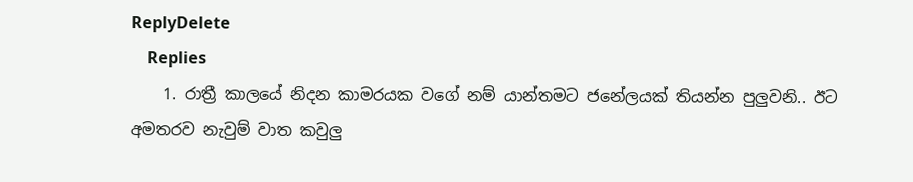ReplyDelete
    Replies
    1. රාත්‍රී කාලයේ නිදන කාමරයක වගේ නම් යාන්තමට ජනේලයක් තියන්න පුලුවනි.. ඊට අමතරව නැවුම් වාත කවුලු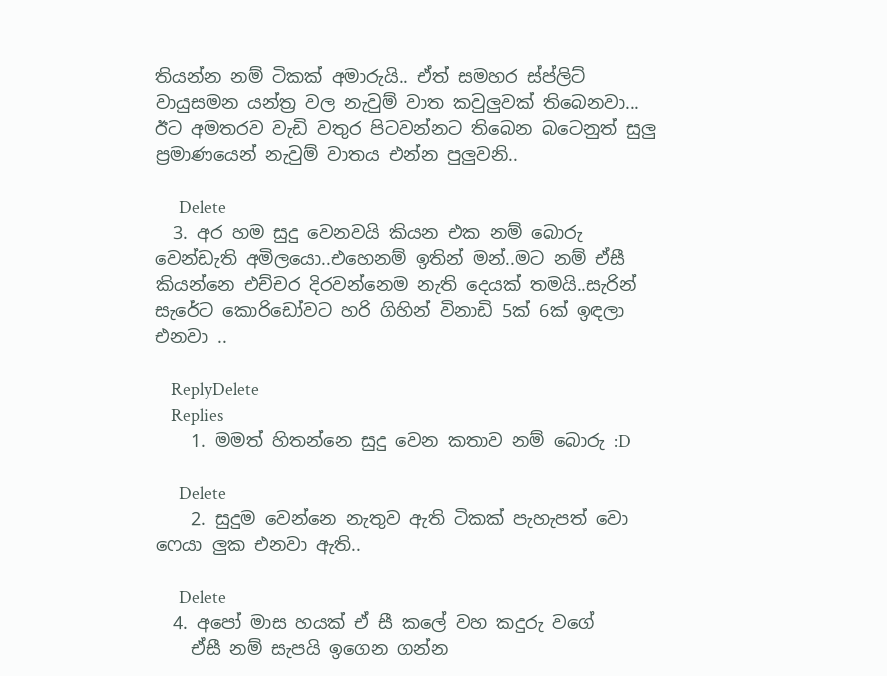තියන්න නම් ටිකක් අමාරුයි.. ඒත් සමහර ස්ප්ලිට් වායුසමන යන්ත්‍ර වල නැවුම් වාත කවුලුවක් තිබෙනවා... ඊට අමතරව වැඩි වතුර පිටවන්නට තිබෙන බටෙනුත් සුලු ප්‍රමාණයෙන් නැවුම් වාතය එන්න පුලුවනි..

      Delete
  3. අර හම සුදු වෙනවයි කියන එක නම් බොරු වෙන්ඩැති අමිලයො..එහෙනම් ඉතින් මන්..මට නම් ඒසී කියන්නෙ එච්චර දිරවන්නෙම නැති දෙයක් තමයි..සැරින් සැරේට කොරිඩෝවට හරි ගිහින් විනාඩි 5ක් 6ක් ඉඳලා එනවා ..

    ReplyDelete
    Replies
    1. මමත් හිතන්නෙ සුදු වෙන කතාව නම් බොරු :D

      Delete
    2. සුදුම වෙන්නෙ නැතුව ඇති ටිකක් පැහැපත් වො ෆෙයා ලුක එනවා ඇති..

      Delete
  4. අපෝ මාස හයක් ඒ සී කලේ වහ කදුරු වගේ
    ඒසී නම් සැපයි ඉගෙන ගන්න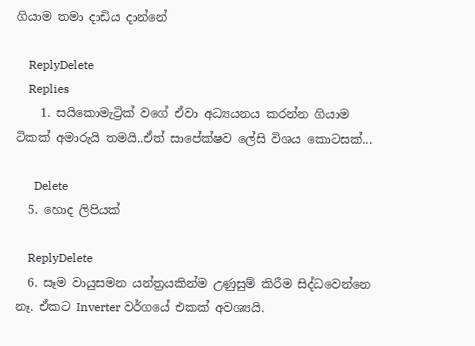ගියාම තමා දාඩිය දාන්නේ

    ReplyDelete
    Replies
    1. සයිකොමැට්‍රික් වගේ ඒවා අධ්‍යයනය කරන්න ගියාම ටිකක් අමාරුයි තමයි..ඒත් සාපේක්ෂව ලේසි විශය කොටසක්...

      Delete
  5. හොද ලිපියක්

    ReplyDelete
  6. සෑම වායුසමන යන්ත්‍රයකින්ම උණුසුම් කිරීම සිද්ධවෙන්නෙ නෑ. ඒකට Inverter වර්ගයේ එකක් අවශ්‍යයි.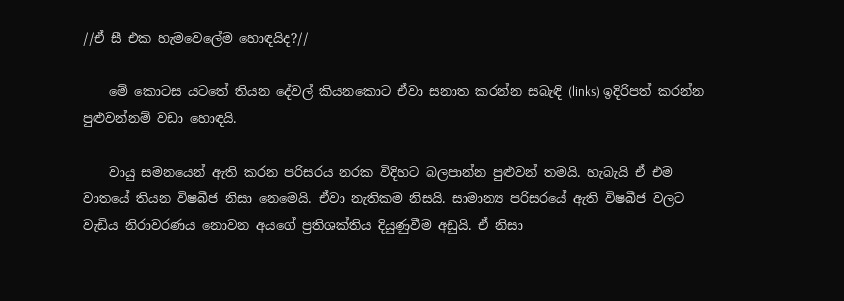//ඒ සී එක හැමවෙලේම හොඳයිද?//

    මේ කොටස යටතේ තියන දේවල් කියනකොට ඒවා සනාත කරන්න සබැඳි (links) ඉදිරිපත් කරන්න පුළුවන්නම් වඩා හොඳයි.

    වායු සමනයෙන් ඇති කරන පරිසරය නරක විදිහට බලපාන්න පුළුවන් තමයි. හැබැ‍යි ඒ එම වාතයේ තියන විෂබීජ නිසා නෙමෙයි. ඒවා නැතිකම නිසයි. සාමාන්‍ය පරිසරයේ ඇති විෂබීජ වලට වැඩිය නිරාවරණය නොවන අයගේ ප්‍රතිශක්තිය දියුණුවීම අඩුයි. ඒ නිසා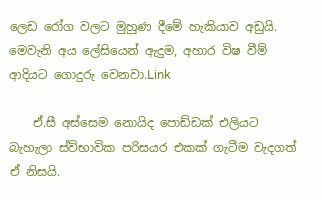ලෙඩ රෝග වලට මුහුණ දීමේ හැකියාව අඩුයි. මෙවැනි අය ලේසියෙන් ඇදුම, අහාර විෂ වීම් ආදියට ගොදුරු වෙනවා.Link

    ඒ.සී අස්සෙම නොයිද පොඩ්ඩක් එලියට බැහැලා ස්ව්භාවික පරිසයර එකක් ගැටීම වැදගත් ඒ නිසයි.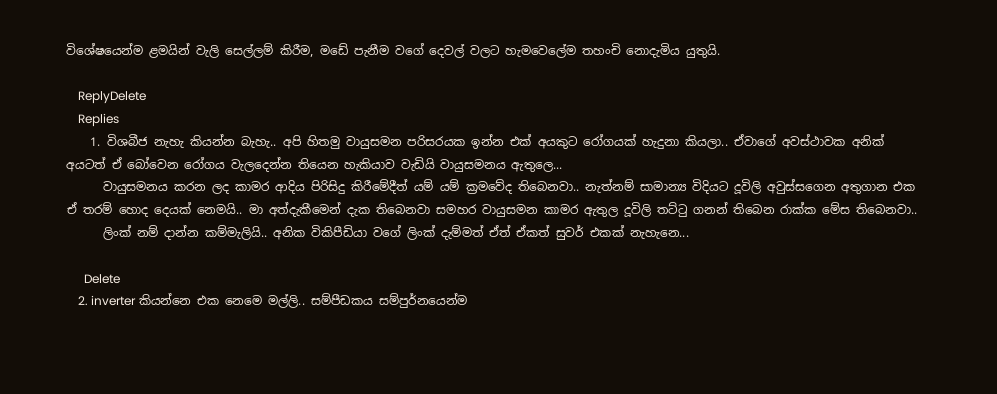විශේෂයෙන්ම ළමයින් වැලි සෙල්ලම් කිරීම, මඩේ පැනීම වගේ දෙවල් වලට හැමවෙලේම තහංචි නොදැමිය යුතුයි.

    ReplyDelete
    Replies
    1. විශබීජ නැහැ කියන්න බැහැ.. අපි හිතමු වායුසමන පරිසරයක ඉන්න එක් අයකුට රෝගයක් හැදුනා කියලා.. ඒවාගේ අවස්ථාවක අනික් අයටත් ඒ බෝවෙන රෝගය වැලදෙන්න තියෙන හැකියාව වැඩියි වායුසමනය ඇතුලෙ...
      වායුසමනය කරන ලද කාමර ආදිය පිරිසිදු කිරීමේදීත් යම් යම් ක්‍රමවේද තිබෙනවා.. නැත්නම් සාමාන්‍ය විදියට දූවිලි අවුස්සගෙන අතුගාන එක ඒ තරම් හොද දෙයක් නෙමයි.. මා අත්දැකීමෙන් දැක තිබෙනවා සමහර වායුසමන කාමර ඇතුල දූවිලි තට්ටු ගනන් තිබෙන රාක්ක මේස තිබෙනවා..
      ලිංක් නම් දාන්න කම්මැලියි.. අනික විකිපීඩියා වගේ ලිංක් දැම්මත් ඒත් ඒකත් සුවර් එකක් නැහැනෙ...

      Delete
    2. inverter කියන්නෙ එක නෙමෙ මල්ලි.. සම්පීඩකය සම්පුර්නයෙන්ම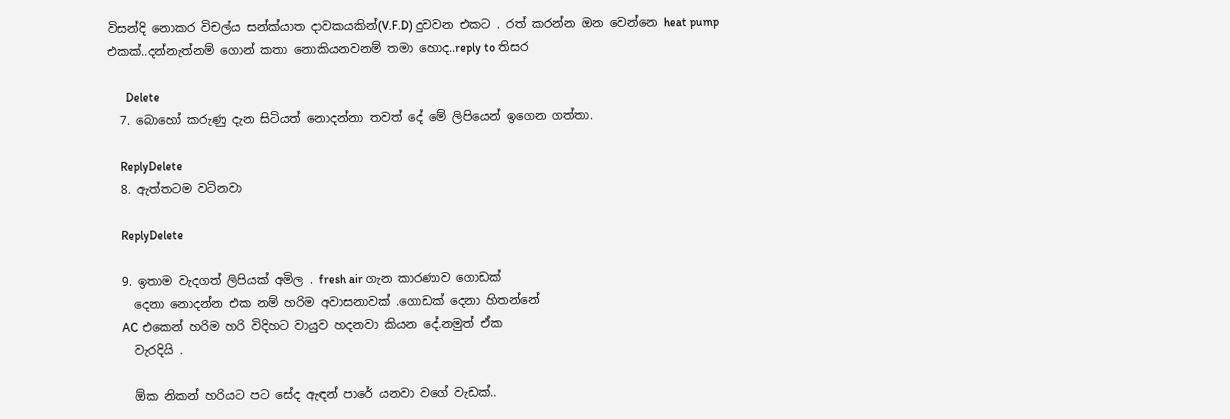විසන්දි නොකර විචල්ය සන්ක්යාත දාවකයකින්(V.F.D) දුවවන එකට . රත් කරන්න ඔන වෙන්නෙ heat pump එකක්..දන්නැත්නම් ගොන් කතා නොකියනවනම් තමා හොද..reply to තිසර

      Delete
  7. බොහෝ කරුණු දැන සිටියත් නොදන්නා තවත් දේ මේ ලිපියෙන් ඉගෙන ගත්තා.

    ReplyDelete
  8. ඇත්තටම වටිනවා

    ReplyDelete

  9. ඉතාම වැදගත් ලිපියක් අමිල . fresh air ගැන කාරණාව ගොඩක්
    දෙනා නොදන්න එක නම් හරිම අවාසනාවක් .ගොඩක් දෙනා හිතන්නේ
    AC එකෙන් හරිම හරි විදිහට වායුව හදනවා කියන දේ.නමුත් ඒක
    වැරදියි .

    ඕක නිකන් හරියට පට සේද ඇඳන් පාරේ යනවා වගේ වැඩක්..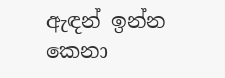ඇඳන් ඉන්න කෙනා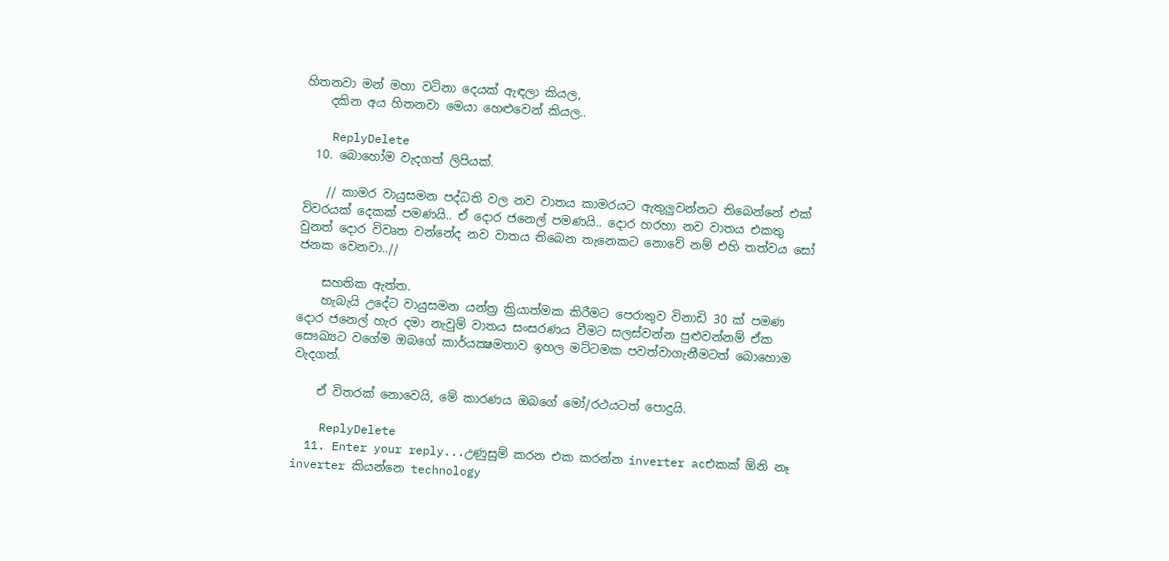හිතනවා මන් මහා වටිනා දෙයක් ඇඳලා කියල,
    දකින අය හිතනවා මෙයා හෙළුවෙන් කියල..

    ReplyDelete
  10. බොහෝම වැදගත් ලිපියක්.

    // කාමර වායුසමන පද්ධති වල නව වාතය කාමරයට ඇතුලුවන්නට තිබෙන්නේ එක් විවරයක් දෙකක් පමණයි.. ඒ දොර ජනෙල් පමණයි.. දොර හරහා නව වාතය එකතු වුනත් දොර විවෘත වන්නේද නව වාතය තිබෙන තැනෙකට නොවේ නම් එහි තත්වය සෝ ජනක වෙනවා..//

    සහතික ඇත්ත.
    හැබැයි උදේට වායුසමන යන්ත්‍ර ක්‍රියාත්මක කිරීමට පෙරාතුව විනාඩි 30 ක් පමණ දොර ජනෙල් හැර දමා නැවුම් වාතය සංසරණය වීමට සලස්වන්න පුළුවන්නම් ඒක සෞඛ්‍යට වගේම ඔබගේ කාර්යක්‍ෂමතාව ඉහල මට්ටමක පවත්වාගැනීමටත් බොහොම වැදගත්.

    ඒ විතරක් නොවෙයි, මේ කාරණය ඔබගේ මෝ/රථයටත් පොදුයි.

    ReplyDelete
  11. Enter your reply...උණුසුම් කරන එක කරන්න inverter acඑකක් ඕනි නෑ inverter කියන්නෙ technology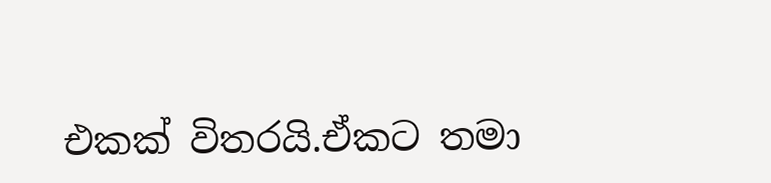එකක් විතරයි.ඒකට තමා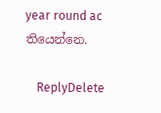year round ac තියෙන්නෙ.

    ReplyDelete